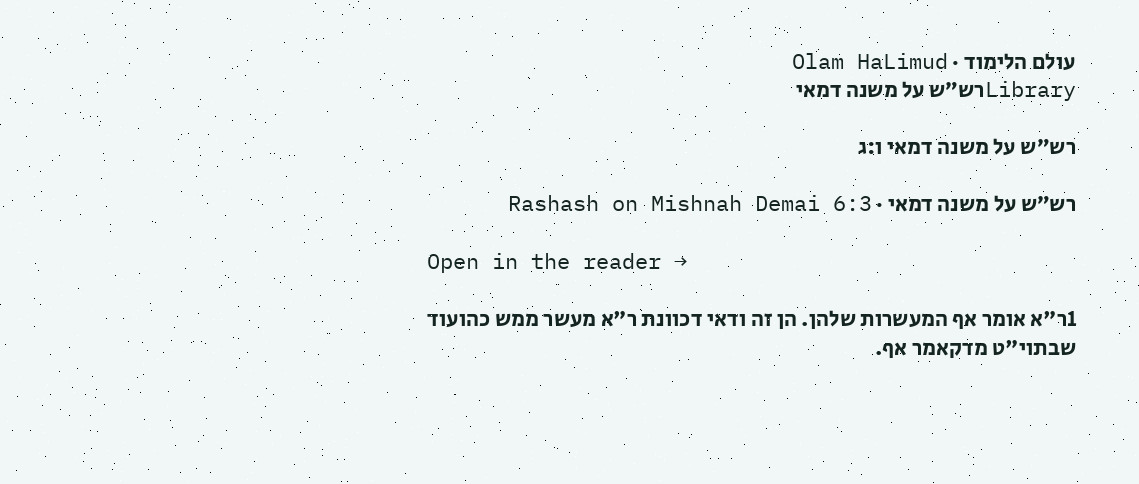עולם הלימוד · Olam HaLimud
Libraryרש״ש על משנה דמאי

רש״ש על משנה דמאי ו:ג

רש״ש על משנה דמאי · Rashash on Mishnah Demai 6:3

Open in the reader →

1ר"א אומר אף המעשרות שלהן. הן זה ודאי דכוונת ר"א מעשר ממש כהועוד שבתוי"ט מדקאמר אף.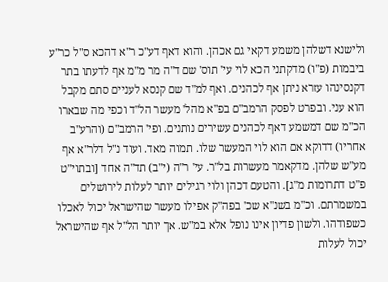ולישנא דשלהן משמע דקאי גם אכהן. והוא דאף דע"כ ר"א דהכא ס"ל כר"ע ביבמות (פ"ו) מדקתני הכא לוי עי' תוס' שם ד"ה מר מ"מ אף לדעתו בתר דקנסינהו עזרא ניתן אף לכהנים. ואף למ"ד שם קנסא לעניים סתם מקבל הוא עני. ובפרט לפסק הרמב"ם בפ"א מהל' מעשר הל"ד וכפי מה שבארו הכ"מ שם דמשמע דאף לכהנים עשירים נותנים. ופי' הרמב"ם (והרע"ב אחריו) דדוקא אם הוא לוי המעשר שלו. תמוה מאד. ועוד נ"ל דלר"א אף מע"ש שלהן. מדקאמר מעשרות בל"ר. עי' ר"ה (י"ב) תד"ה אחד [ובתוי"ט פ"ט דתרומות מ"ג]. והטעם דכהן ולוי רגילים יותר לעלות לירושלים במשמרתם. וכ"מ בשנ"א שכ' בפה"ק אפילו מעשר שהישראל יכול לאכלו כשפודהו. ולשון פדיון אינו נופל אלא במ"ש. אך יותר הל"ל אף שהישראל יכול לעלות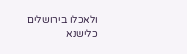ולאכלו בירושלים כלישנא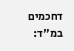דחכמים במ"ד: